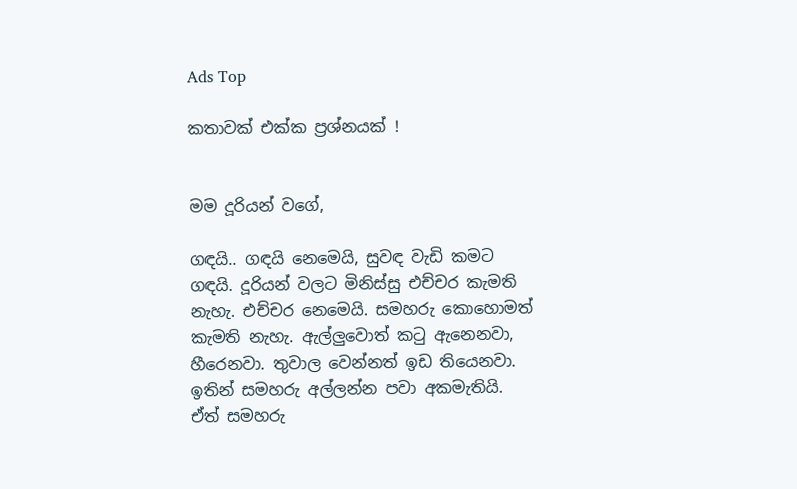Ads Top

කතාවක් එක්ක ප්‍රශ්නයක් !


මම දූරියන් වගේ,

ගඳයි.. ගඳයි නෙමෙයි, සුවඳ වැඩි කමට ගඳයි. දූරියන් වලට මිනිස්සු එච්චර කැමති නැහැ. එච්චර නෙමෙයි. සමහරු කොහොමත් කැමති නැහැ. ඇල්ලුවොත් කටු ඇනෙනවා, හීරෙනවා. තුවාල වෙන්නත් ඉඩ තියෙනවා. ඉතින් සමහරු අල්ලන්න පවා අකමැතියි. ඒත් සමහරු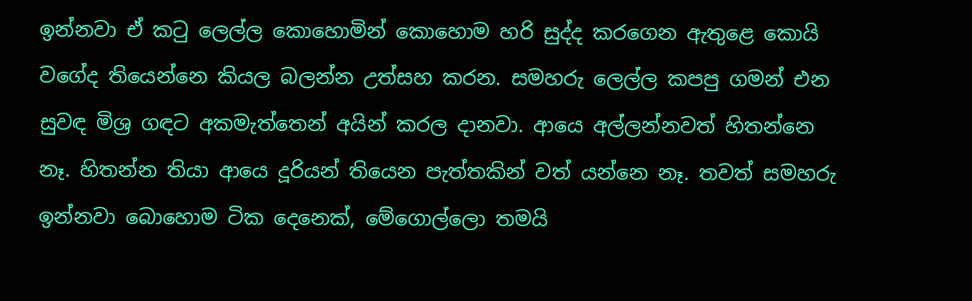ඉන්නවා ඒ කටු ලෙල්ල කොහොමින් කොහොම හරි සුද්ද කරගෙන ඇතුළෙ කොයි වගේද තියෙන්නෙ කියල බලන්න උත්සහ කරන. සමහරු ලෙල්ල කපපු ගමන් එන සුවඳ මිශ්‍ර ගඳට අකමැත්තෙන් අයින් කරල දානවා. ආයෙ අල්ලන්නවත් හිතන්නෙ නෑ. හිතන්න තියා ආයෙ දූරියන් තියෙන පැත්තකින් වත් යන්නෙ නෑ. තවත් සමහරු ඉන්නවා බොහොම ටික දෙනෙක්, මේගොල්ලො තමයි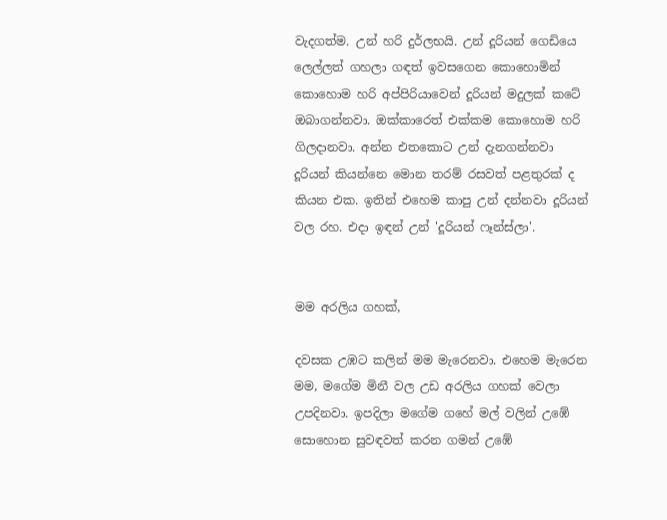වැදගත්ම. උන් හරි දුර්ලභයි. උන් දූරියන් ගෙඩියෙ ලෙල්ලත් ගහලා ගඳත් ඉවසගෙන කොහොමින් කොහොම හරි අප්පිරියාවෙන් දූරියන් මදුලක් කටේ ඔබාගන්නවා. ඔක්කාරෙත් එක්කම කොහොම හරි ගිලදානවා. අන්න එතකොට උන් දැනගන්නවා දූරියන් කියන්නෙ මොන තරම් රසවත් පළතුරක් ද කියන එක. ඉතින් එහෙම කාපු උන් දන්නවා දූරියන් වල රහ. එදා ඉඳන් උන් 'දූරියන් ෆෑන්ස්ලා'.


මම අරලිය ගහක්,

දවසක උඹට කලින් මම මැරෙනවා. එහෙම මැරෙන මම, මගේම මිනී වල උඩ අරලිය ගහක් වෙලා උපදිනවා. ඉපදිලා මගේම ගහේ මල් වලින් උඹේ සොහොන සුවඳවත් කරන ගමන් උඹේ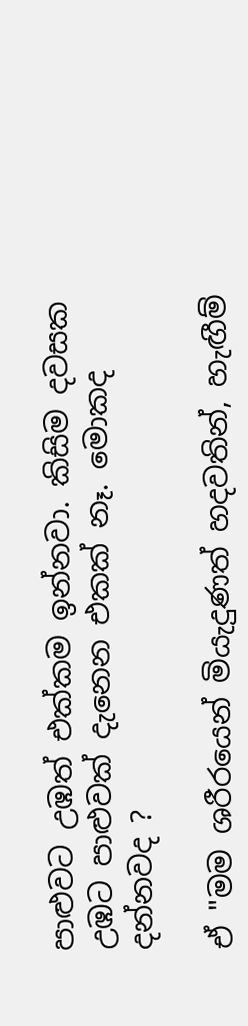පාළුවට උඹත් එක්කම ඉන්නවා. කිසිම දවසක උඹට පාළුවක් දැනෙන එකක් නෑ. මොකද දන්නවද ?

ඒ "මම ශරීරයෙන් මියැදුණත් හදවතින්, හැඟීම්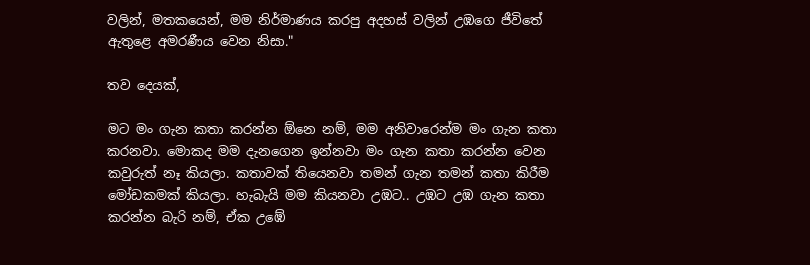වලින්, මතකයෙන්, මම නිර්මාණය කරපු අදහස් වලින් උඹගෙ ජීවිතේ ඇතුළෙ අමරණීය වෙන නිසා."

තව දෙයක්,

මට මං ගැන කතා කරන්න ඕනෙ නම්, මම අනිවාරෙන්ම මං ගැන කතා කරනවා. මොකද මම දැනගෙන ඉන්නවා මං ගැන කතා කරන්න වෙන කවුරුත් නෑ කියලා. කතාවක් තියෙනවා තමන් ගැන තමන් කතා කිරීම මෝඩකමක් කියලා. හැබැයි මම කියනවා උඹට.. උඹට උඹ ගැන කතා කරන්න බැරි නම්, ඒක උඹේ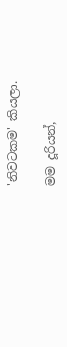'නිවටකම' කියලා.

මම දූරියන්,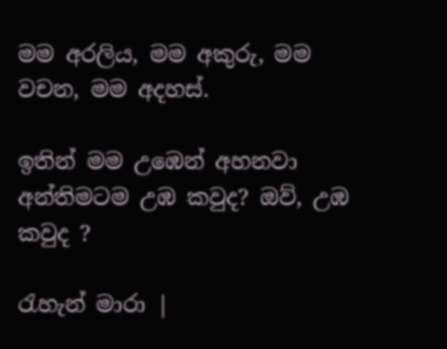මම අරලිය, මම අකුරු, මම වචන, මම අදහස්.

ඉතින් මම උඹෙන් අහනවා අන්තිමටම උඹ කවුද? ඔව්, උඹ කවුද ?

රැහැන් මාරා |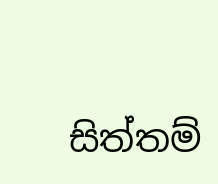සිත්තම්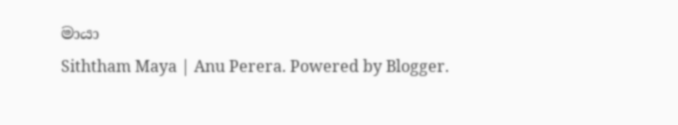මායා
Siththam Maya | Anu Perera. Powered by Blogger.